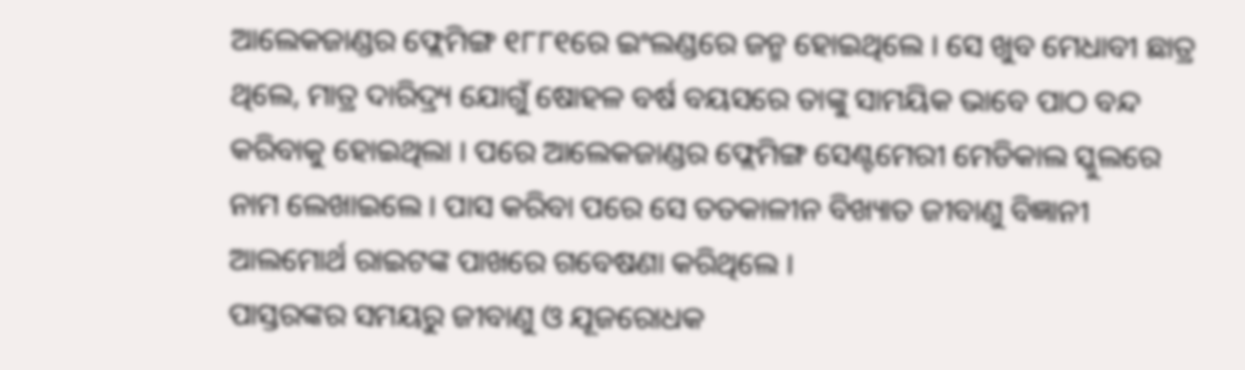ଆଲେକଜାଣ୍ଡର ଫ୍ଲେମିଙ୍ଗ ୧୮୮୧ରେ ଇଂଲଣ୍ଡରେ ଜନ୍ମ ହୋଇଥିଲେ । ସେ ଖୁବ ମେଧାବୀ ଛାତ୍ର ଥିଲେ, ମାତ୍ର ଦାରିଦ୍ର୍ୟ ଯୋଗୁଁ ଷୋହଳ ବର୍ଷ ବୟସରେ ତାଙ୍କୁ ସାମୟିକ ଭାବେ ପାଠ ବନ୍ଦ କରିବାକୁ ହୋଇଥିଲା । ପରେ ଆଲେକଜାଣ୍ଡର ଫ୍ଲେମିଙ୍ଗ ସେଣ୍ଟମେରୀ ମେଡିକାଲ ସ୍କୁଲରେ ନାମ ଲେଖାଇଲେ । ପାସ କରିବା ପରେ ସେ ତତକାଳୀନ ବିଖ୍ୟାତ ଜୀବାଣୁ ବିଜ୍ଞାନୀ ଆଲମୋର୍ଥ ରାଇଟଙ୍କ ପାଖରେ ଗବେଷଣା କରିଥିଲେ ।
ପାସ୍ତରଙ୍କର ସମୟରୁ ଜୀବାଣୁ ଓ ଯୂଜରୋଧକ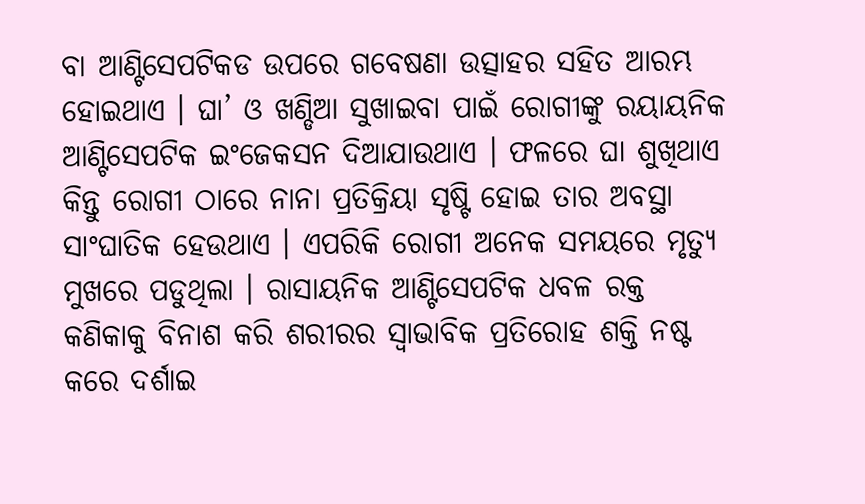ବା ଆଣ୍ଟିସେପଟିକଡ ଉପରେ ଗବେଷଣା ଉତ୍ସାହର ସହିତ ଆରମ୍ଭ ହୋଇଥାଏ । ଘା’ ଓ ଖଣ୍ଡିଆ ସୁଖାଇବା ପାଇଁ ରୋଗୀଙ୍କୁ ରୟାୟନିକ ଆଣ୍ଟିସେପଟିକ ଇଂଜେକସନ ଦିଆଯାଉଥାଏ । ଫଳରେ ଘା ଶୁଖିଥାଏ କିନ୍ତୁ ରୋଗୀ ଠାରେ ନାନା ପ୍ରତିକ୍ରିୟା ସୃଷ୍ଟି ହୋଇ ତାର ଅବସ୍ଥା ସାଂଘାତିକ ହେଉଥାଏ । ଏପରିକି ରୋଗୀ ଅନେକ ସମୟରେ ମୃତ୍ୟୁ ମୁଖରେ ପଡୁଥିଲା । ରାସାୟନିକ ଆଣ୍ଟିସେପଟିକ ଧବଳ ରକ୍ତ କଣିକାକୁ ବିନାଶ କରି ଶରୀରର ସ୍ଵାଭାବିକ ପ୍ରତିରୋହ ଶକ୍ତି ନଷ୍ଟ କରେ ଦର୍ଶାଇ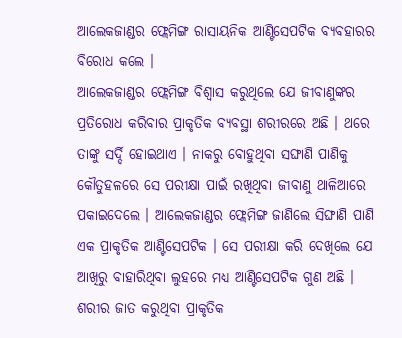ଆଲେକଜାଣ୍ଡର ଫ୍ଲେମିଙ୍ଗ ରାସାୟନିକ ଆଣ୍ଟିସେପଟିକ ବ୍ୟବହାରର ବିରୋଧ କଲେ ।
ଆଲେକଜାଣ୍ଡର ଫ୍ଲେମିଙ୍ଗ ବିଶ୍ଵାସ କରୁଥିଲେ ଯେ ଜୀବାଣୁଙ୍କର ପ୍ରତିରୋଧ କରିବାର ପ୍ରାକୃତିକ ବ୍ୟବସ୍ଥା ଶରୀରରେ ଅଛି । ଥରେ ତାଙ୍କୁ ସର୍ଦ୍ଦି ହୋଇଥାଏ । ନାକରୁ ବୋହୁଥିବା ସଙ୍ଘାଣି ପାଣିକୁ କୌତୁହଳରେ ସେ ପରୀକ୍ଷା ପାଇଁ ରଖିଥିବା ଜୀବାଣୁ ଥାଳିଆରେ ପକାଇଦେଲେ । ଆଲେକଜାଣ୍ଡର ଫ୍ଲେମିଙ୍ଗ ଜାଣିଲେ ସିଙ୍ଘାଣି ପାଣି ଏକ ପ୍ରାକୃତିକ ଆଣ୍ଟିସେପଟିକ । ସେ ପରୀକ୍ଷା କରି ଦେଖିଲେ ଯେ ଆଖିରୁ ବାହାରିଥିବା ଲୁହରେ ମଧ୍ୟ ଆଣ୍ଟିସେପଟିକ ଗୁଣ ଅଛି । ଶରୀର ଜାତ କରୁଥିବା ପ୍ରାକୃତିକ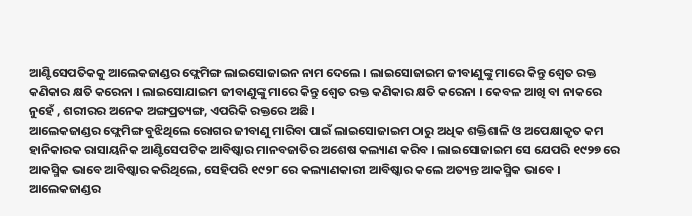ଆଣ୍ଟିସେପତିକକୁ ଆଲେକଜାଣ୍ଡର ଫ୍ଲେମିଙ୍ଗ ଲାଇସୋଜାଇନ ନାମ ଦେଲେ । ଲାଇସୋଜାଇମ ଜୀବାଣୁଙ୍କୁ ମାରେ କିନ୍ତୁ ଶ୍ଵେତ ରକ୍ତ କଣିକାର କ୍ଷତି କରେନା । ଲାଇସୋଯାଇମ ଜୀବାଣୁଙ୍କୁ ମାରେ କିନ୍ତୁ ଶ୍ଵେତ ରକ୍ତ କଣିକାର କ୍ଷତି କରେନା । କେବଳ ଆଖି ବା ନାକରେ ନୁହେଁ , ଶରୀରର ଅନେକ ଅଙ୍ଗପ୍ରତ୍ୟଙ୍ଗ, ଏପରିକି ରକ୍ତରେ ଅଛି ।
ଆଲେକଜାଣ୍ଡର ଫ୍ଲେମିଙ୍ଗ ବୁଝିଥିଲେ ରୋଗର ଜୀବାଣୁ ମାରିବା ପାଇଁ ଲାଇସୋଜାଇମ ଠାରୁ ଅଧିକ ଶକ୍ତିଶାଳି ଓ ଅପେକ୍ଷାକୃତ କମ ହାନିକାରକ ରାସାୟନିକ ଆଣ୍ଟିସେପଟିକ ଆବିଷ୍କାର ମାନବଜାତିର ଅଶେଷ କଲ୍ୟାଣ କରିବ । ଲାଇସୋଜାଇମ ସେ ଯେପରି ୧୯୨୭ ରେ ଆକସ୍ମିକ ଭାବେ ଆବିଷ୍କାର କରିଥିଲେ, ସେହିପରି ୧୯୨୮ ରେ କଲ୍ୟାଣକାରୀ ଆବିଷ୍କାର କଲେ ଅତ୍ୟନ୍ତ ଆକସ୍ମିକ ଭାବେ ।
ଆଲେକଜାଣ୍ଡର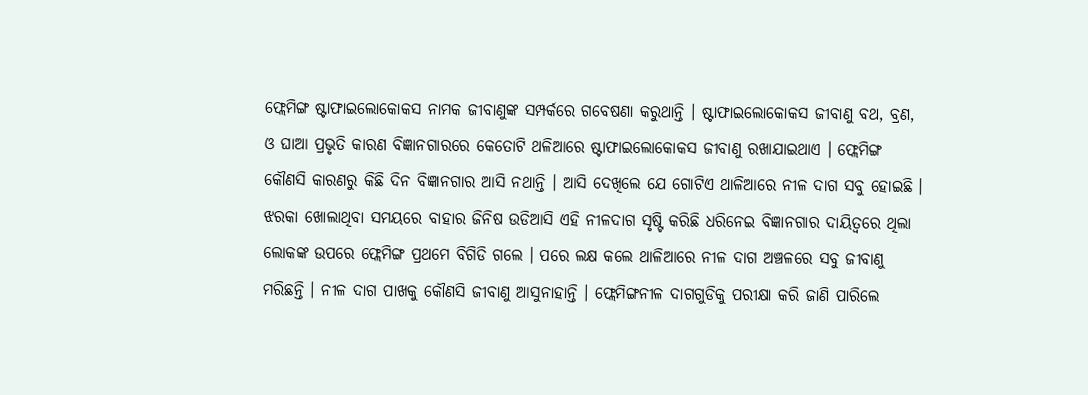ଫ୍ଲେମିଙ୍ଗ ଷ୍ଟାଫାଇଲୋକୋକସ ନାମକ ଜୀବାଣୁଙ୍କ ସମ୍ପର୍କରେ ଗବେଷଣା କରୁଥାନ୍ତି । ଷ୍ଟାଫାଇଲୋକୋକସ ଜୀବାଣୁ ବଥ, ବ୍ରଣ, ଓ ଘାଆ ପ୍ରଭୃତି କାରଣ ବିଜ୍ଞାନଗାରରେ କେତୋଟି ଥଳିଆରେ ଷ୍ଟାଫାଇଲୋକୋକସ ଜୀବାଣୁ ରଖାଯାଇଥାଏ । ଫ୍ଲେମିଙ୍ଗ କୌଣସି କାରଣରୁ କିଛି ଦିନ ବିଜ୍ଞାନଗାର ଆସି ନଥାନ୍ତି । ଆସି ଦେଖିଲେ ଯେ ଗୋଟିଏ ଥାଳିଆରେ ନୀଳ ଦାଗ ସବୁ ହୋଇଛି । ଝରକା ଖୋଲାଥିବା ସମୟରେ ବାହାର ଜିନିଷ ଉଡିଆସି ଏହି ନୀଳଦାଗ ସୃଷ୍ଟି କରିଛି ଧରିନେଇ ବିଜ୍ଞାନଗାର ଦାୟିତ୍ଵରେ ଥିଲା ଲୋକଙ୍କ ଉପରେ ଫ୍ଲେମିଙ୍ଗ ପ୍ରଥମେ ବିଗିଡି ଗଲେ । ପରେ ଲକ୍ଷ କଲେ ଥାଳିଆରେ ନୀଳ ଦାଗ ଅଞ୍ଚଳରେ ସବୁ ଜୀବାଣୁ ମରିଛନ୍ତି । ନୀଳ ଦାଗ ପାଖକୁ କୌଣସି ଜୀବାଣୁ ଆସୁନାହାନ୍ତି । ଫ୍ଲେମିଙ୍ଗନୀଳ ଦାଗଗୁଡିକୁ ପରୀକ୍ଷା କରି ଜାଣି ପାରିଲେ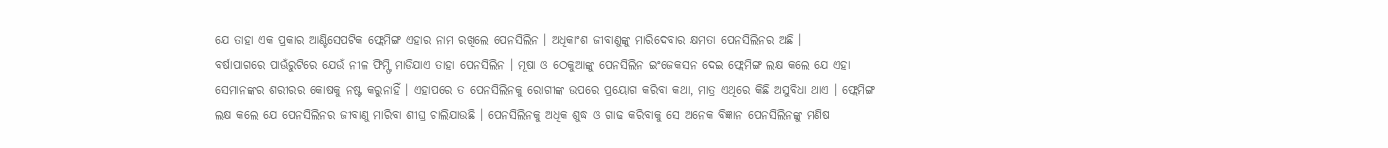ଯେ ତାହା ଏକ ପ୍ରକାର ଆଣ୍ଟିସେପଟିକ ଫ୍ଲେମିଙ୍ଗ ଏହାର ନାମ ରଖିଲେ ପେନସିଲିନ । ଅଧିକାଂଶ ଜୀବାଣୁଙ୍କୁ ମାରିଦେବାର କ୍ଷମତା ପେନସିଲିନର ଅଛି ।
ବର୍ଷାପାଗରେ ପାଊଁରୁଟିରେ ଯେଉଁ ନୀଳ ଫିମ୍ଫି ମାଡିଯାଏ ତାହା ପେନସିଲିନ । ମୂଷା ଓ ଠେକୁଆଙ୍କୁ ପେନସିଲିନ ଇଂଜେକସନ ଦେଇ ଫ୍ଲେମିଙ୍ଗ ଲକ୍ଷ କଲେ ଯେ ଏହା ସେମାନଙ୍କର ଶରୀରର କୋଷକୁ ନଷ୍ଟ କରୁନାହିଁ । ଏହାପରେ ତ ପେନସିଲିନକୁ ରୋଗୀଙ୍କ ଉପରେ ପ୍ରୟୋଗ କରିବା କଥା, ମାତ୍ର ଏଥିରେ କିଛି ଅସୁବିଧା ଥାଏ । ଫ୍ଲେମିଙ୍ଗ ଲକ୍ଷ କଲେ ଯେ ପେନସିଲିନର ଜୀବାଣୁ ମାରିବା ଶୀଘ୍ର ଚାଲିଯାଉଛି । ପେନସିଲିନକୁ ଅଧିକ ଶୁଦ୍ଧ ଓ ଗାଢ କରିବାକୁ ସେ ଅନେକ ବିଜ୍ଞାନ ପେନସିଲିନଙ୍କୁ ମଣିଷ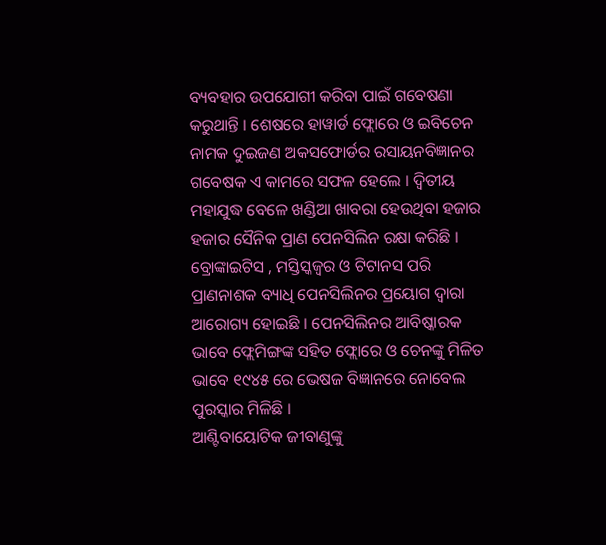ବ୍ୟବହାର ଉପଯୋଗୀ କରିବା ପାଇଁ ଗବେଷଣା କରୁଥାନ୍ତି । ଶେଷରେ ହାୱାର୍ଡ ଫ୍ଲୋରେ ଓ ଇବିଚେନ ନାମକ ଦୁଇଜଣ ଅକସଫୋର୍ଡର ରସାୟନବିଜ୍ଞାନର ଗବେଷକ ଏ କାମରେ ସଫଳ ହେଲେ । ଦ୍ଵିତୀୟ ମହାଯୁଦ୍ଧ ବେଳେ ଖଣ୍ଡିଆ ଖାବରା ହେଉଥିବା ହଜାର ହଜାର ସୈନିକ ପ୍ରାଣ ପେନସିଲିନ ରକ୍ଷା କରିଛି । ବ୍ରୋଙ୍କାଇଟିସ , ମସ୍ତିସ୍କଜ୍ଵର ଓ ଟିଟାନସ ପରି ପ୍ରାଣନାଶକ ବ୍ୟାଧି ପେନସିଲିନର ପ୍ରୟୋଗ ଦ୍ଵାରା ଆରୋଗ୍ୟ ହୋଇଛି । ପେନସିଲିନର ଆବିଷ୍କାରକ ଭାବେ ଫ୍ଲେମିଙ୍ଗଙ୍କ ସହିତ ଫ୍ଲୋରେ ଓ ଚେନଙ୍କୁ ମିଳିତ ଭାବେ ୧୯୪୫ ରେ ଭେଷଜ ବିଜ୍ଞାନରେ ନୋବେଲ ପୁରସ୍କାର ମିଳିଛି ।
ଆଣ୍ଟିବାୟୋଟିକ ଜୀବାଣୁଙ୍କୁ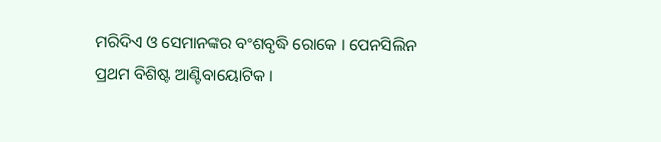ମରିଦିଏ ଓ ସେମାନଙ୍କର ବଂଶବୃଦ୍ଧି ରୋକେ । ପେନସିଲିନ ପ୍ରଥମ ବିଶିଷ୍ଟ ଆଣ୍ଟିବାୟୋଟିକ ।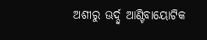ଅଶୀରୁ ଊର୍ଦ୍ଦ୍ଵ ଆଣ୍ଟିବାୟୋଟିକ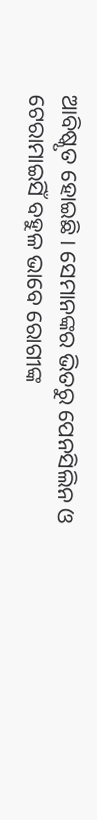ଆବିଷ୍କୃତ ହୋଇଛି । ସେମାନଙ୍କର ଭିତରୁ ପେନସିଲିନ ଓ ଟେରାମାଇସିଁ ବହୁଳ ଭାବେ ରୋଗୀଙ୍କ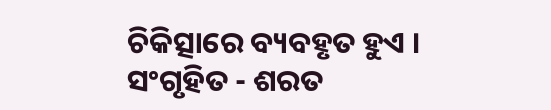ଚିକିତ୍ସାରେ ବ୍ୟବହୃତ ହୁଏ ।
ସଂଗୃହିତ - ଶରତ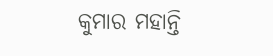କୁମାର ମହାନ୍ତି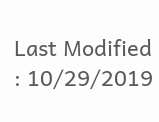Last Modified : 10/29/2019